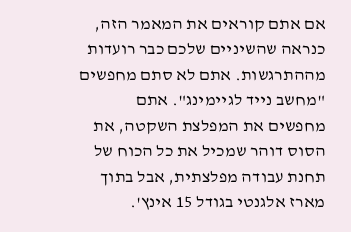אם אתם קוראים את המאמר הזה, כנראה שהשיניים שלכם כבר רועדות מההתרגשות. אתם לא סתם מחפשים "מחשב נייד לגיימינג". אתם מחפשים את המפלצת השקטה, את הסוס דוהר שמכיל את כל הכוח של תחנת עבודה מפלצתית, אבל בתוך מארז אלגנטי בגודל 15 אינץ'.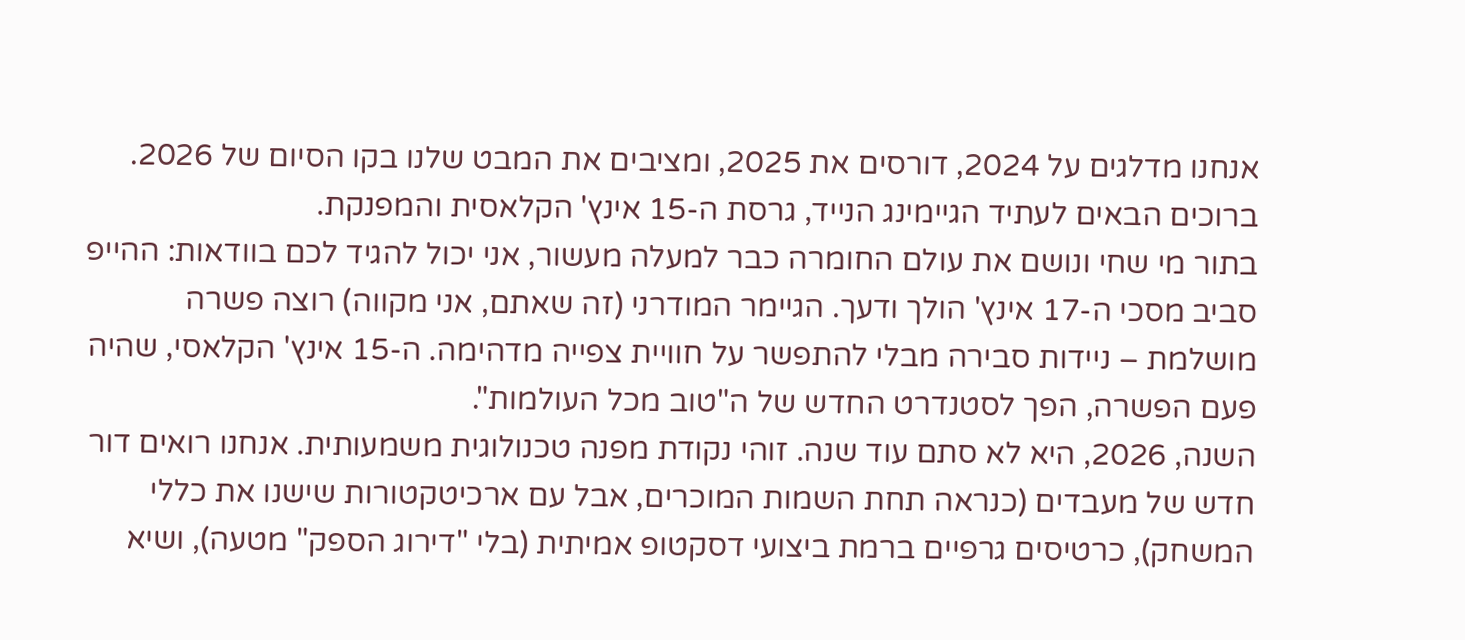אנחנו מדלגים על 2024, דורסים את 2025, ומציבים את המבט שלנו בקו הסיום של 2026. ברוכים הבאים לעתיד הגיימינג הנייד, גרסת ה-15 אינץ' הקלאסית והמפנקת.
בתור מי שחי ונושם את עולם החומרה כבר למעלה מעשור, אני יכול להגיד לכם בוודאות: ההייפ סביב מסכי ה-17 אינץ' הולך ודעך. הגיימר המודרני (זה שאתם, אני מקווה) רוצה פשרה מושלמת – ניידות סבירה מבלי להתפשר על חוויית צפייה מדהימה. ה-15 אינץ' הקלאסי, שהיה פעם הפשרה, הפך לסטנדרט החדש של ה"טוב מכל העולמות".
השנה, 2026, היא לא סתם עוד שנה. זוהי נקודת מפנה טכנולוגית משמעותית. אנחנו רואים דור חדש של מעבדים (כנראה תחת השמות המוכרים, אבל עם ארכיטקטורות שישנו את כללי המשחק), כרטיסים גרפיים ברמת ביצועי דסקטופ אמיתית (בלי "דירוג הספק" מטעה), ושיא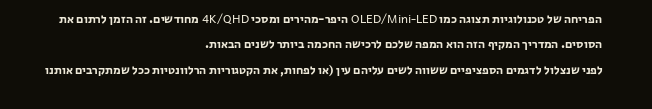הפריחה של טכנולוגיות תצוגה כמו OLED/Mini-LED היפר-מהירים ומסכי 4K/QHD מחודשים. זה הזמן לרתום את הסוסים. המדריך המקיף הזה הוא המפה שלכם לרכישה החכמה ביותר לשנים הבאות.
לפני שנצלול לדגמים הספציפיים ששווה לשים עליהם עין (או לפחות, את הקטגוריות הרלוונטיות ככל שמתקרבים אותנו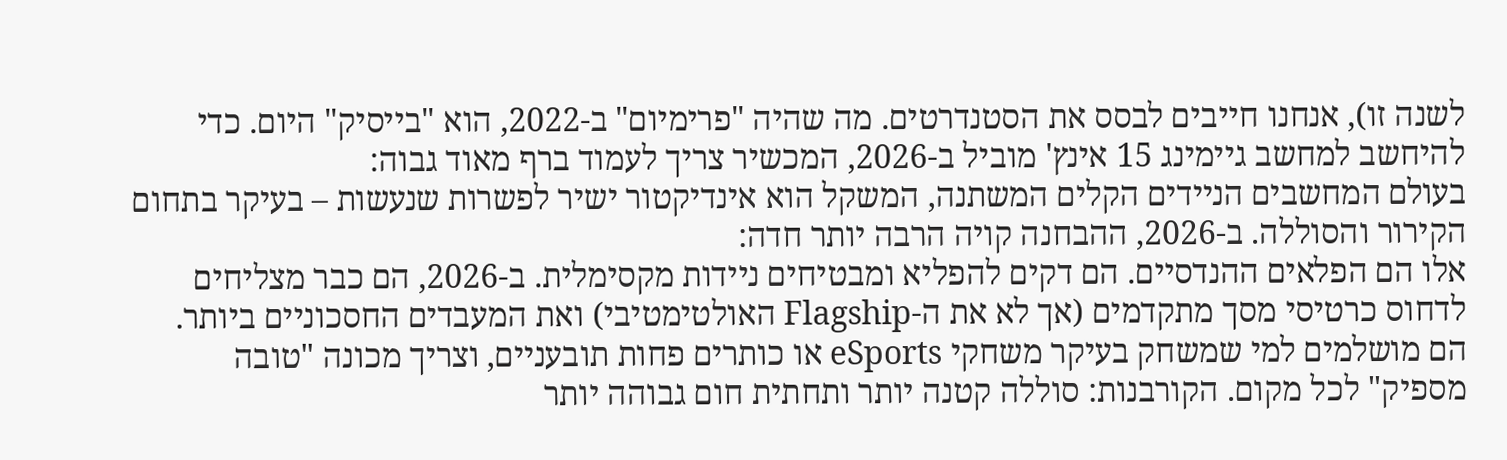לשנה זו), אנחנו חייבים לבסס את הסטנדרטים. מה שהיה "פרימיום" ב-2022, הוא "בייסיק" היום. כדי להיחשב למחשב גיימינג 15 אינץ' מוביל ב-2026, המכשיר צריך לעמוד ברף מאוד גבוה:
בעולם המחשבים הניידים הקלים המשתנה, המשקל הוא אינדיקטור ישיר לפשרות שנעשות – בעיקר בתחום הקירור והסוללה. ב-2026, ההבחנה קויה הרבה יותר חדה:
אלו הם הפלאים ההנדסיים. הם דקים להפליא ומבטיחים ניידות מקסימלית. ב-2026, הם כבר מצליחים לדחוס כרטיסי מסך מתקדמים (אך לא את ה-Flagship האולטימטיבי) ואת המעבדים החסכוניים ביותר. הם מושלמים למי שמשחק בעיקר משחקי eSports או כותרים פחות תובעניים, וצריך מכונה "טובה מספיק" לכל מקום. הקורבנות: סוללה קטנה יותר ותחתית חום גבוהה יותר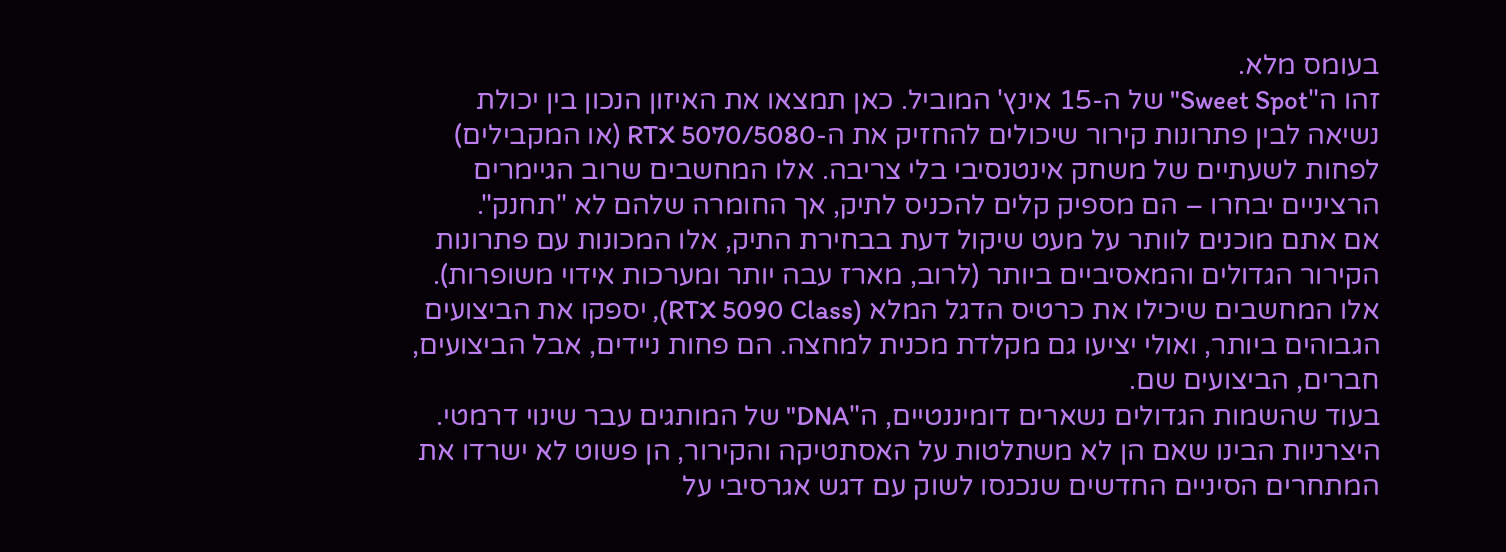בעומס מלא.
זהו ה"Sweet Spot" של ה-15 אינץ' המוביל. כאן תמצאו את האיזון הנכון בין יכולת נשיאה לבין פתרונות קירור שיכולים להחזיק את ה-RTX 5070/5080 (או המקבילים) לפחות לשעתיים של משחק אינטנסיבי בלי צריבה. אלו המחשבים שרוב הגיימרים הרציניים יבחרו – הם מספיק קלים להכניס לתיק, אך החומרה שלהם לא "תחנק".
אם אתם מוכנים לוותר על מעט שיקול דעת בבחירת התיק, אלו המכונות עם פתרונות הקירור הגדולים והמאסיביים ביותר (לרוב, מארז עבה יותר ומערכות אידוי משופרות). אלו המחשבים שיכילו את כרטיס הדגל המלא (RTX 5090 Class), יספקו את הביצועים הגבוהים ביותר, ואולי יציעו גם מקלדת מכנית למחצה. הם פחות ניידים, אבל הביצועים, חברים, הביצועים שם.
בעוד שהשמות הגדולים נשארים דומיננטיים, ה"DNA" של המותגים עבר שינוי דרמטי. היצרניות הבינו שאם הן לא משתלטות על האסתטיקה והקירור, הן פשוט לא ישרדו את המתחרים הסיניים החדשים שנכנסו לשוק עם דגש אגרסיבי על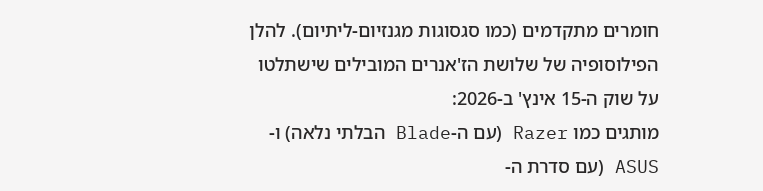חומרים מתקדמים (כמו סגסוגות מגנזיום-ליתיום). להלן הפילוסופיה של שלושת הז'אנרים המובילים שישתלטו על שוק ה-15 אינץ' ב-2026:
מותגים כמו Razer (עם ה-Blade הבלתי נלאה) ו-ASUS (עם סדרת ה-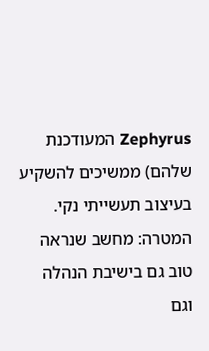Zephyrus המעודכנת שלהם) ממשיכים להשקיע בעיצוב תעשייתי נקי. המטרה: מחשב שנראה טוב גם בישיבת הנהלה וגם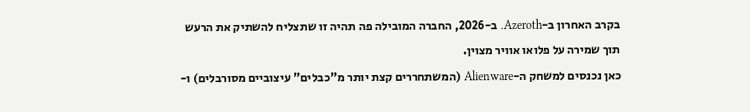בקרב האחרון ב-Azeroth. ב-2026, החברה המובילה פה תהיה זו שתצליח להשתיק את הרעש תוך שמירה על פלואו אוויר מצוין.
כאן נכנסים למשחק ה-Alienware (המשתחררים קצת יותר מ"כבלים" עיצוביים מסורבלים) ו-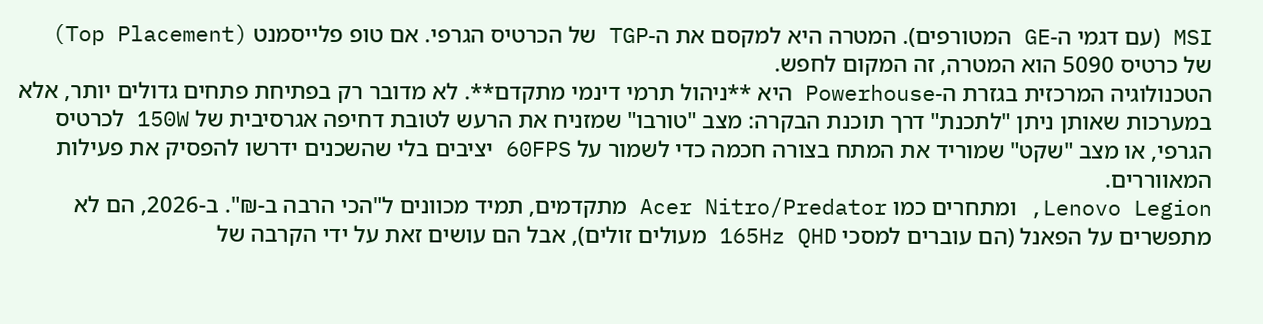MSI (עם דגמי ה-GE המטורפים). המטרה היא למקסם את ה-TGP של הכרטיס הגרפי. אם טופ פלייסמנט (Top Placement) של כרטיס 5090 הוא המטרה, זה המקום לחפש.
הטכנולוגיה המרכזית בגזרת ה-Powerhouse היא **ניהול תרמי דינמי מתקדם**. לא מדובר רק בפתיחת פתחים גדולים יותר, אלא במערכות שאותן ניתן "לתכנת" דרך תוכנת הבקרה: מצב "טורבו" שמזניח את הרעש לטובת דחיפה אגרסיבית של 150W לכרטיס הגרפי, או מצב "שקט" שמוריד את המתח בצורה חכמה כדי לשמור על 60FPS יציבים בלי שהשכנים ידרשו להפסיק את פעילות המאווררים.
Lenovo Legion, ומתחרים כמו Acer Nitro/Predator מתקדמים, תמיד מכוונים ל"הכי הרבה ב-₪". ב-2026, הם לא מתפשרים על הפאנל (הם עוברים למסכי 165Hz QHD מעולים זולים), אבל הם עושים זאת על ידי הקרבה של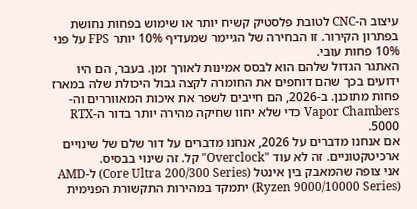עיצוב ה-CNC לטובת פלסטיק קשיח יותר או שימוש בפחות נחושת בפתרון הקירור. זו הבחירה של הגיימר שמעדיף 10% יותר FPS על פני 10% פחות עובי.
האתגר הגדול שלהם הוא לבסס אמינות לאורך זמן. בעבר, הם היו ידועים בכך שהם דוחפים את החומרה לקצה גבול היכולת שלה במארז פחות מתוכנן. ב-2026, הם חייבים לשפר את איכות המאווררים וה-Vapor Chambers כדי שלא יחוו שחיקה מהירה יותר בדור ה-RTX 5000.
אם אנחנו מדברים על 2026, אנחנו מדברים על דור שלם של שינויים ארכיטקטוניים. זה לא עוד "Overclock" קל. זה שינוי בבסיס.
אני צופה שהמאבק בין אינטל (Core Ultra 200/300 Series) ל-AMD (Ryzen 9000/10000 Series) יתמקד במהירות התקשורת הפנימית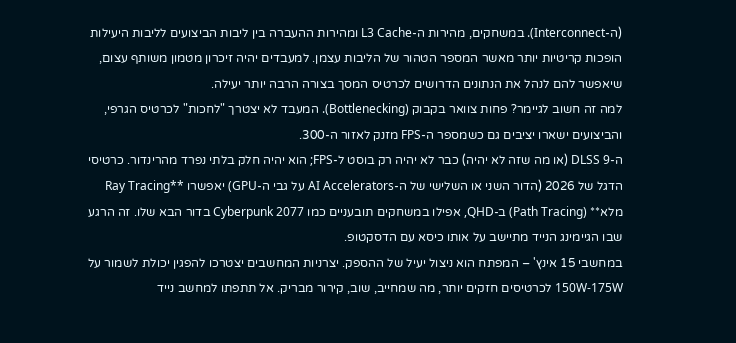(ה-Interconnect). במשחקים, מהירות ה-L3 Cache ומהירות ההעברה בין ליבות הביצועים לליבות היעילות הופכות קריטיות יותר מאשר המספר הטהור של הליבות עצמן. למעבדים יהיה זיכרון מטמון משותף עצום, שיאפשר להם לנהל את הנתונים הדרושים לכרטיס המסך בצורה הרבה יותר יעילה.
למה זה חשוב לגיימר? פחות צוואר בקבוק (Bottlenecking). המעבד לא יצטרך "לחכות" לכרטיס הגרפי, והביצועים ישארו יציבים גם כשמספר ה-FPS מזנק לאזור ה-300.
ה-DLSS 9 (או מה שזה לא יהיה) כבר לא יהיה רק בוסט ל-FPS; הוא יהיה חלק בלתי נפרד מהרינדור. כרטיסי הדגל של 2026 (הדור השני או השלישי של ה-AI Accelerators על גבי ה-GPU) יאפשרו **Ray Tracing מלא** (Path Tracing) ב-QHD, אפילו במשחקים תובעניים כמו Cyberpunk 2077 בדור הבא שלו. זה הרגע שבו הגיימינג הנייד מתיישב על אותו כיסא עם הדסקטופ.
במחשבי 15 אינץ' – המפתח הוא ניצול יעיל של ההספק. יצרניות המחשבים יצטרכו להפגין יכולת לשמור על 150W-175W לכרטיסים חזקים יותר, מה שמחייב, שוב, קירור מבריק. אל תתפתו למחשב נייד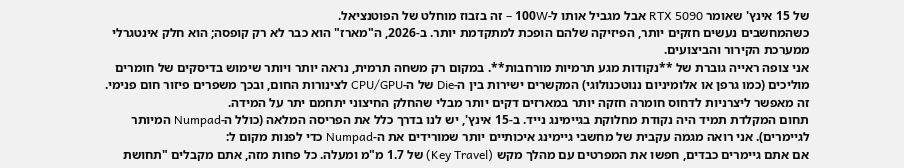של 15 אינץ' שאומר RTX 5090 אבל מגביל אותו ל-100W – זה בזבוז מוחלט של הפוטנציאל.
כשהמחשבים נעשים חזקים יותר, הפיזיקה שלהם הופכת למתקדמת יותר. ב-2026, ה"מארז" הוא כבר לא רק קופסה; הוא חלק אינטגרלי ממערכת הקירור והביצועים.
אני צופה ראייה גוברת של **נקודות מגע תרמיות מורחבות**. במקום רק משחה תרמית, נראה יותר ויותר שימוש בדיסקים של חומרים מוליכים (כמו גרפן או אלומיניום ננוטכנולוגי) המקשרים ישירות בין ה-Die של ה-CPU/GPU לצינורות החום, ובכך משפרים פיזור חום פנימי. זה מאפשר ליצרניות לדחוס חומרה חזקה יותר במארזים דקים יותר מבלי שהחלק החיצוני יתחמם יתר על המידה.
תחום המקלדת תמיד היה נקודת מחלוקת בגיימינג נייד. ב-15 אינץ', יש לנו בדרך כלל את הפריסה המלאה (כולל ה-Numpad המיותר לגיימרים). אני רואה מגמה עקבית של מחשבי גיימינג איכותיים יותר שמורידים את ה-Numpad כדי לפנות מקום ל:
אם אתם גיימרים כבדים, חפשו את המפרטים עם מהלך מקש (Key Travel) של 1.7 מ"מ ומעלה. כל פחות מזה, אתם מקבלים "תחושת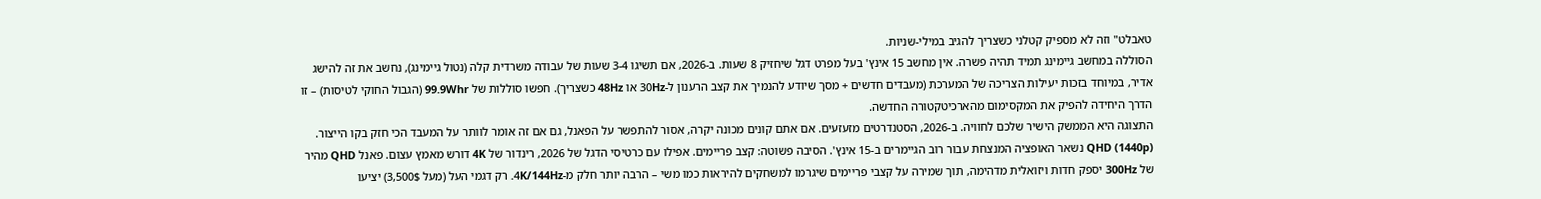טאבלט" וזה לא מספיק קטלני כשצריך להגיב במילי-שניות.
הסוללה במחשב גיימינג תמיד תהיה פשרה. אין מחשב 15 אינץ' בעל מפרט דגל שיחזיק 8 שעות. ב-2026, אם תשיגו 3-4 שעות של עבודה משרדית קלה (נטול גיימינג), נחשב את זה להישג אדיר, במיוחד בזכות יעילות הצריכה של המערכת (מעבדים חדשים + מסך שיודע להנמיך את קצב הרענון ל-30Hz או 48Hz כשצריך). חפשו סוללות של 99.9Whr (הגבול החוקי לטיסות) – זו הדרך היחידה להפיק את המקסימום מהארכיטקטורה החדשה.
התצוגה היא הממשק הישיר שלכם לחוויה. ב-2026, הסטנדרטים מזעזעים. אם אתם קונים מכונה יקרה, אסור להתפשר על הפאנל, גם אם זה אומר לוותר על המעבד הכי חזק בקו הייצור.
QHD (1440p) נשאר האופציה המנצחת עבור רוב הגיימרים ב-15 אינץ'. הסיבה פשוטה: קצב פריימים. אפילו עם כרטיסי הדגל של 2026, רינדור של 4K דורש מאמץ עצום. פאנל QHD מהיר של 300Hz יספק חדות ויזואלית מדהימה, תוך שמירה על קצבי פריימים שיגרמו למשחקים להיראות כמו משי – הרבה יותר חלק מ-4K/144Hz. רק דגמי העל (מעל 3,500$) יציעו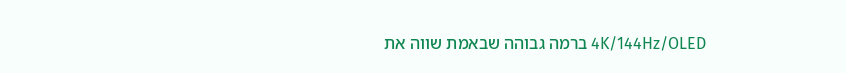4K/144Hz/OLED ברמה גבוהה שבאמת שווה את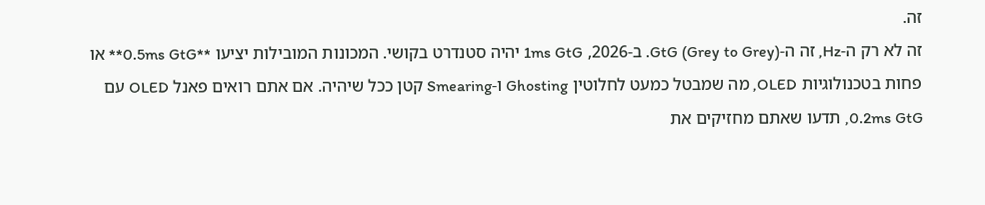זה.
זה לא רק ה-Hz, זה ה-GtG (Grey to Grey). ב-2026, 1ms GtG יהיה סטנדרט בקושי. המכונות המובילות יציעו **0.5ms GtG** או פחות בטכנולוגיות OLED, מה שמבטל כמעט לחלוטין Ghosting ו-Smearing קטן ככל שיהיה. אם אתם רואים פאנל OLED עם 0.2ms GtG, תדעו שאתם מחזיקים את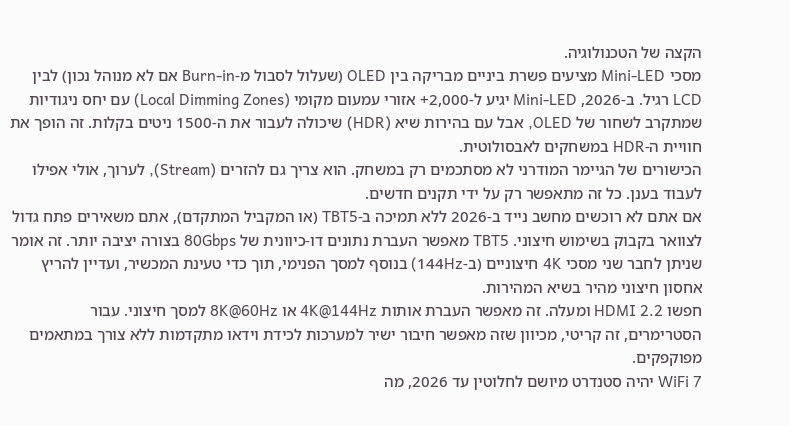הקצה של הטכנולוגיה.
מסכי Mini-LED מציעים פשרת ביניים מבריקה בין OLED (שעלול לסבול מ-Burn-in אם לא מנוהל נכון) לבין LCD רגיל. ב-2026, Mini-LED יגיע ל-2,000+ אזורי עמעום מקומי (Local Dimming Zones) עם יחס ניגודיות שמתקרב לשחור של OLED, אבל עם בהירות שיא (HDR) שיכולה לעבור את ה-1500 ניטים בקלות. זה הופך את חוויית ה-HDR במשחקים לאבסולוטית.
הכישורים של הגיימר המודרני לא מסתכמים רק במשחק. הוא צריך גם להזרים (Stream), לערוך, אולי אפילו לעבוד בענן. כל זה מתאפשר רק על ידי תקנים חדשים.
אם אתם לא רוכשים מחשב נייד ב-2026 ללא תמיכה ב-TBT5 (או המקביל המתקדם), אתם משאירים פתח גדול לצוואר בקבוק בשימוש חיצוני. TBT5 מאפשר העברת נתונים דו-כיוונית של 80Gbps בצורה יציבה יותר. זה אומר שניתן לחבר שני מסכי 4K חיצוניים (ב-144Hz) בנוסף למסך הפנימי, תוך כדי טעינת המכשיר, ועדיין להריץ אחסון חיצוני מהיר בשיא המהירות.
חפשו HDMI 2.2 ומעלה. זה מאפשר העברת אותות 4K@144Hz או 8K@60Hz למסך חיצוני. עבור הסטרימרים, זה קריטי, מכיוון שזה מאפשר חיבור ישיר למערכות לכידת וידאו מתקדמות ללא צורך במתאמים מפוקפקים.
WiFi 7 יהיה סטנדרט מיושם לחלוטין עד 2026, מה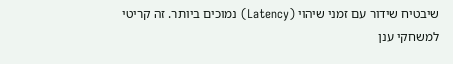שיבטיח שידור עם זמני שיהוי (Latency) נמוכים ביותר. זה קריטי למשחקי ענן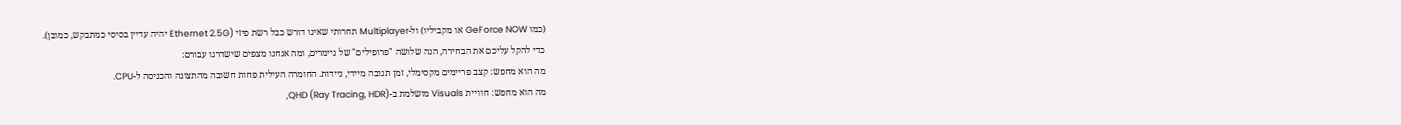(כמו GeForce NOW או מקביליו) ול-Multiplayer תחרותי שאינו דורש כבל רשת פיזי (Ethernet 2.5G יהיה עדיין בסיסי כמתבקש, כמובן).
כדי להקל עליכם את הבחירה, הנה שלושה "פרופילים" של גיימרים, ומה אנחנו מצפים שישדרגו עבורם:
מה הוא מחפש: קצב פריימים מקסימלי, זמן תגובה מיידי, ניידות. החומרה העילית פחות חשובה מהתצוגה והכניסה ל-CPU.
מה הוא מחפש: חוויית Visuals מושלמת ב-QHD (Ray Tracing, HDR),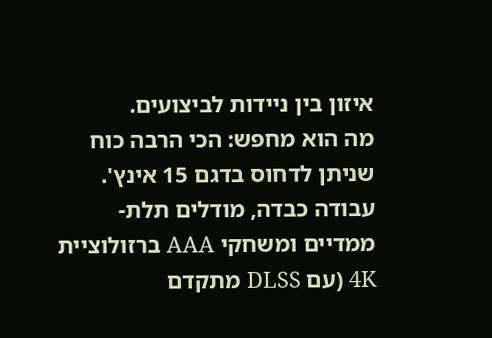איזון בין ניידות לביצועים.
מה הוא מחפש: הכי הרבה כוח שניתן לדחוס בדגם 15 אינץ'. עבודה כבדה, מודלים תלת-ממדיים ומשחקי AAA ברזולוציית 4K (עם DLSS מתקדם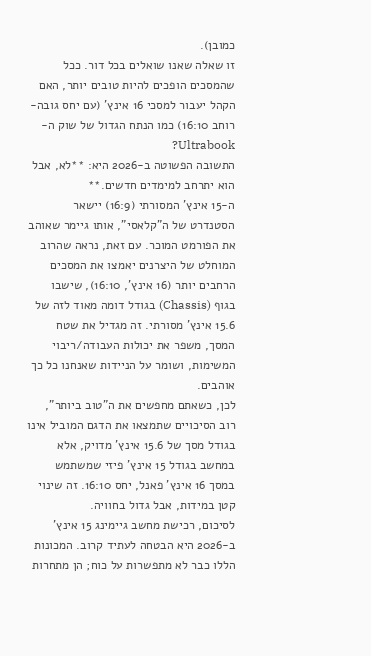כמובן).
זו שאלה שאנו שואלים בכל דור. ככל שהמסכים הופכים להיות טובים יותר, האם הקהל יעבור למסכי 16 אינץ' (עם יחס גובה-רוחב 16:10) כמו הנתח הגדול של שוק ה-Ultrabook?
התשובה הפשוטה ב-2026 היא: **לא, אבל הוא יתרחב למימדים חדשים.**
ה-15 אינץ' המסורתי (16:9) יישאר הסטנדרט של ה"קלאסי", אותו גיימר שאוהב את הפורמט המוכר. עם זאת, נראה שהרוב המוחלט של היצרנים יאמצו את המסכים הרחבים יותר (16 אינץ', 16:10), שישבו בגוף (Chassis) בגודל דומה מאוד לזה של 15.6 אינץ' מסורתי. זה מגדיל את שטח המסך, משפר את יכולות העבודה/ריבוי המשימות, ושומר על הניידות שאנחנו כל כך אוהבים.
לכן, כשאתם מחפשים את ה"טוב ביותר", רוב הסיכויים שתמצאו את הדגם המוביל אינו בגודל מסך של 15.6 אינץ' מדויק, אלא במחשב בגודל 15 אינץ' פיזי שמשתמש במסך 16 אינץ' פאנל, יחס 16:10. זה שינוי קטן במידות, אבל גדול בחוויה.
לסיכום, רכישת מחשב גיימינג 15 אינץ' ב-2026 היא הבטחה לעתיד קרוב. המכונות הללו כבר לא מתפשרות על כוח; הן מתחרות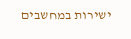ישירות במחשבים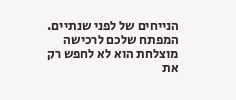הנייחים של לפני שנתיים. המפתח שלכם לרכישה מוצלחת הוא לא לחפש רק את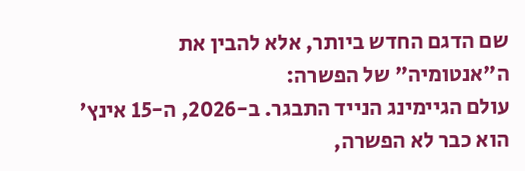שם הדגם החדש ביותר, אלא להבין את ה"אנטומיה" של הפשרה:
עולם הגיימינג הנייד התבגר. ב-2026, ה-15 אינץ' הוא כבר לא הפשרה,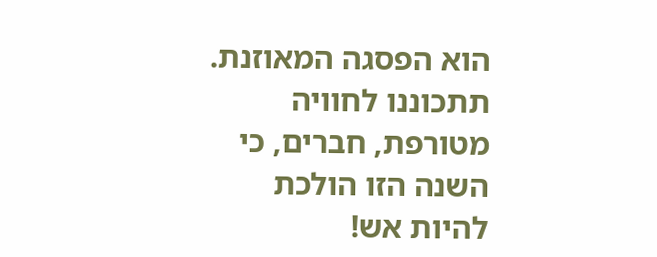הוא הפסגה המאוזנת. תתכוננו לחוויה מטורפת, חברים, כי השנה הזו הולכת להיות אש!